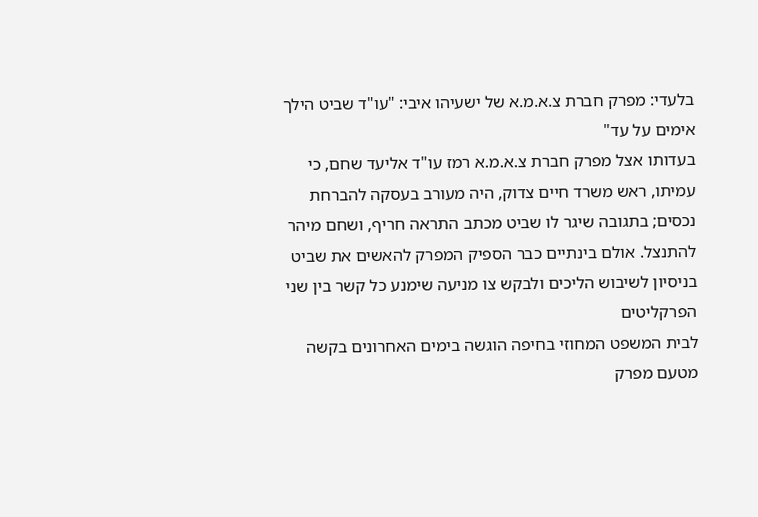בלעדי: מפרק חברת צ.א.מ.א של ישעיהו איבי: "עו"ד שביט הילך אימים על עד"
בעדותו אצל מפרק חברת צ.א.מ.א רמז עו"ד אליעד שחם, כי עמיתו, ראש משרד חיים צדוק, היה מעורב בעסקה להברחת נכסים; בתגובה שיגר לו שביט מכתב התראה חריף, ושחם מיהר להתנצל. אולם בינתיים כבר הספיק המפרק להאשים את שביט בניסיון לשיבוש הליכים ולבקש צו מניעה שימנע כל קשר בין שני הפרקליטים
לבית המשפט המחוזי בחיפה הוגשה בימים האחרונים בקשה מטעם מפרק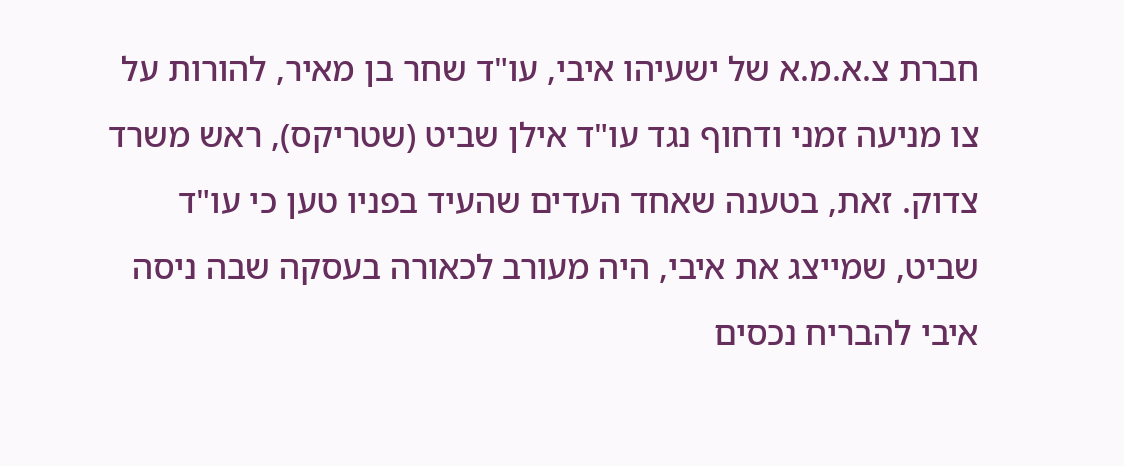חברת צ.א.מ.א של ישעיהו איבי, עו"ד שחר בן מאיר, להורות על צו מניעה זמני ודחוף נגד עו"ד אילן שביט (שטריקס), ראש משרד צדוק. זאת, בטענה שאחד העדים שהעיד בפניו טען כי עו"ד שביט, שמייצג את איבי, היה מעורב לכאורה בעסקה שבה ניסה איבי להבריח נכסים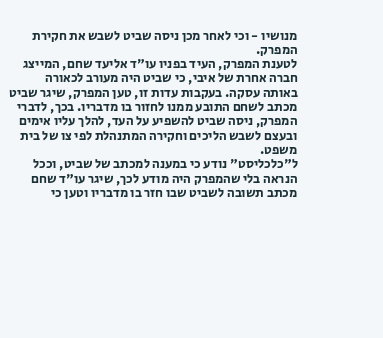מנושיו - וכי לאחר מכן ניסה שביט לשבש את חקירת המפרק.
לטענת המפרק, העיד בפניו עו"ד אליעד שחם, המייצג חברה אחרת של איבי, כי שביט היה מעורב לכאורה באותה עסקה. בעקבות עדות זו, טען המפרק, שיגר שביט מכתב לשחם התובע ממנו לחזור בו מדבריו. בכך, לדברי המפרק, ניסה שביט להשפיע על העד, להלך עליו אימים ובעצם לשבש הליכים וחקירה המתנהלת לפי צו של בית משפט.
ל"כלכליסט" נודע כי במענה למכתב של שביט, וככל הנראה בלי שהמפרק היה מודע לכך, שיגר עו"ד שחם מכתב תשובה לשביט שבו חזר בו מדבריו וטען כי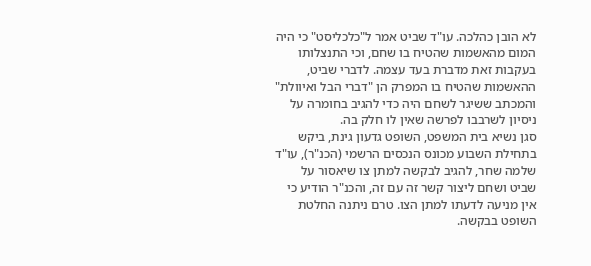לא הובן כהלכה. עו"ד שביט אמר ל"כלכליסט" כי היה המום מהאשמות שהטיח בו שחם, וכי התנצלותו בעקבות זאת מדברת בעד עצמה. לדברי שביט, ההאשמות שהטיח בו המפרק הן "דברי הבל ואיוולת" והמכתב ששיגר לשחם היה כדי להגיב בחומרה על ניסיון לשרבבו לפרשה שאין לו חלק בה.
סגן נשיא בית המשפט, השופט גדעון גינת, ביקש בתחילת השבוע מכונס הנכסים הרשמי (הכנ"ר), עו"ד שלמה שחר, להגיב לבקשה למתן צו שיאסור על שביט ושחם ליצור קשר זה עם זה, והכנ"ר הודיע כי אין מניעה לדעתו למתן הצו. טרם ניתנה החלטת השופט בבקשה.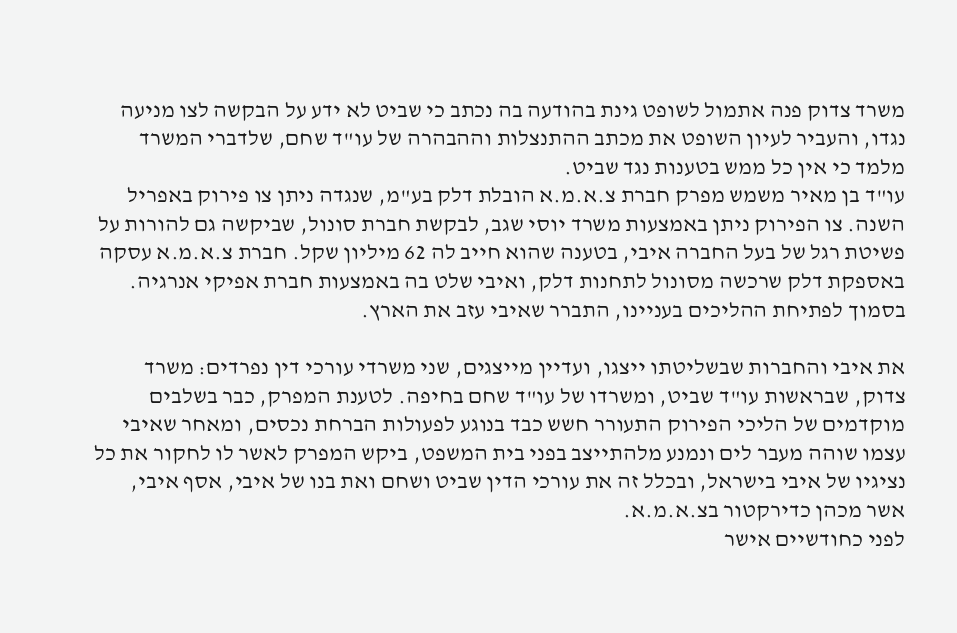משרד צדוק פנה אתמול לשופט גינת בהודעה בה נכתב כי שביט לא ידע על הבקשה לצו מניעה נגדו, והעביר לעיון השופט את מכתב ההתנצלות וההבהרה של עו"ד שחם, שלדברי המשרד מלמד כי אין כל ממש בטענות נגד שביט.
עו"ד בן מאיר משמש מפרק חברת צ.א.מ.א הובלת דלק בע"מ, שנגדה ניתן צו פירוק באפריל השנה. צו הפירוק ניתן באמצעות משרד יוסי שגב, לבקשת חברת סונול, שביקשה גם להורות על פשיטת רגל של בעל החברה איבי, בטענה שהוא חייב לה 62 מיליון שקל. חברת צ.א.מ.א עסקה באספקת דלק שרכשה מסונול לתחנות דלק, ואיבי שלט בה באמצעות חברת אפיקי אנרגיה. בסמוך לפתיחת ההליכים בעניינו, התברר שאיבי עזב את הארץ.

את איבי והחברות שבשליטתו ייצגו, ועדיין מייצגים, שני משרדי עורכי דין נפרדים: משרד צדוק, שבראשות עו"ד שביט, ומשרדו של עו"ד שחם בחיפה. לטענת המפרק, כבר בשלבים מוקדמים של הליכי הפירוק התעורר חשש כבד בנוגע לפעולות הברחת נכסים, ומאחר שאיבי עצמו שוהה מעבר לים ונמנע מלהתייצב בפני בית המשפט, ביקש המפרק לאשר לו לחקור את כל נציגיו של איבי בישראל, ובכלל זה את עורכי הדין שביט ושחם ואת בנו של איבי, אסף איבי, אשר מכהן כדירקטור בצ.א.מ.א.
לפני כחודשיים אישר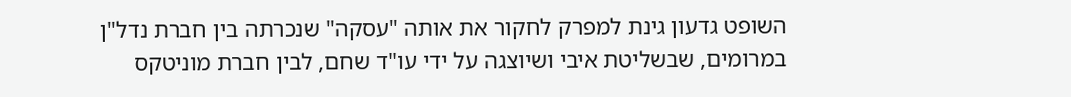השופט גדעון גינת למפרק לחקור את אותה "עסקה" שנכרתה בין חברת נדל"ן במרומים, שבשליטת איבי ושיוצגה על ידי עו"ד שחם, לבין חברת מוניטקס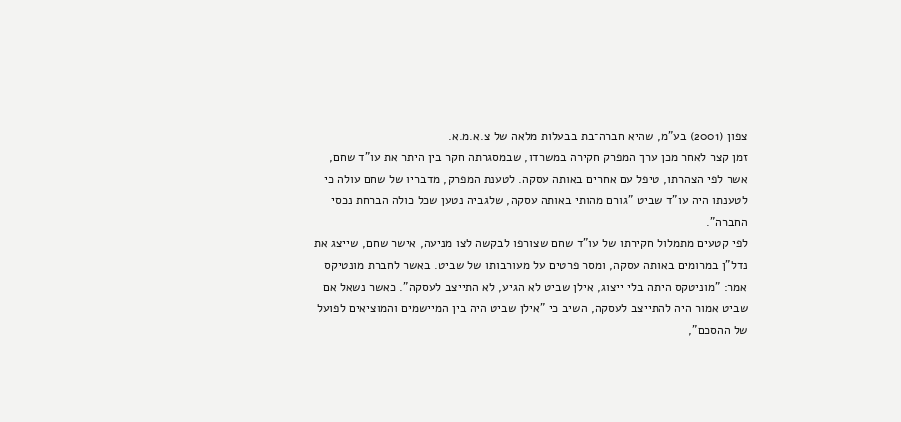צפון (2001) בע"מ, שהיא חברה־בת בבעלות מלאה של צ.א.מ.א.
זמן קצר לאחר מכן ערך המפרק חקירה במשרדו, שבמסגרתה חקר בין היתר את עו"ד שחם, אשר לפי הצהרתו, טיפל עם אחרים באותה עסקה. לטענת המפרק, מדבריו של שחם עולה כי לטענתו היה עו"ד שביט "גורם מהותי באותה עסקה, שלגביה נטען שכל כולה הברחת נכסי החברה".
לפי קטעים מתמלול חקירתו של עו"ד שחם שצורפו לבקשה לצו מניעה, אישר שחם, שייצג את נדל"ן במרומים באותה עסקה, ומסר פרטים על מעורבותו של שביט. באשר לחברת מונטיקס אמר: "מוניטקס היתה בלי ייצוג, אילן שביט לא הגיע, לא התייצב לעסקה". כאשר נשאל אם שביט אמור היה להתייצב לעסקה, השיב כי "אילן שביט היה בין המיישמים והמוציאים לפועל של ההסכם",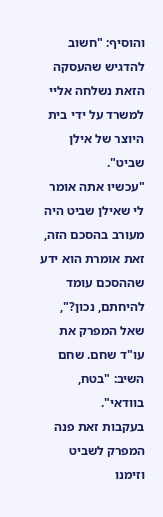והוסיף: "חשוב להדגיש שהעסקה הזאת נשלחה אליי למשרד על ידי בית היוצר של אילן שביט".
"עכשיו אתה אומר לי שאילן שביט היה מעורב בהסכם הזה, זאת אומרת הוא ידע שההסכם עומד להיחתם, נכון?", שאל המפרק את עו"ד שחם. שחם השיב: "בטח, בוודאי".
בעקבות זאת פנה המפרק לשביט וזימנו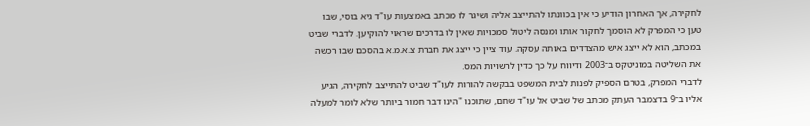לחקירה, אך האחרון הודיע כי אין בכוונתו להתייצב אליה ושיגר לו מכתב באמצעות עו"ד גיא בוסי, שבו טען כי המפרק לא הוסמך לחקור אותו ומנסה ליטול סמכויות שאין לו בדרכים שראוי להוקיען. לדברי שביט במכתב, הוא לא ייצג איש מהצדדים באותה עסקה. עוד ציין כי ייצג את חברת צ.א.מ.א בהסכם שבו רכשה את השליטה במוניטקס ב־2003 ודיווח על כך כדין לרשויות המס.
לדברי המפרק, בטרם הספיק לפנות לבית המשפט בבקשה להורות לעו"ד שביט להתייצב לחקירה, הגיע אליו ב־9 בדצמבר העתק מכתב של שביט אל עו"ד שחם, שתוכנו "הינו דבר חמור ביותר שלא לומר למעלה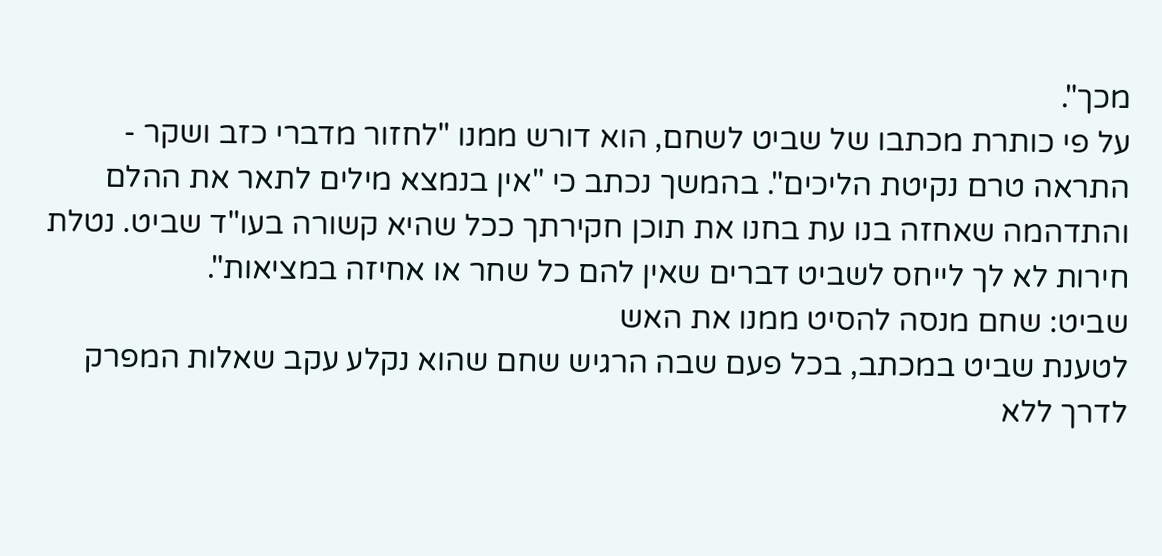מכך".
על פי כותרת מכתבו של שביט לשחם, הוא דורש ממנו "לחזור מדברי כזב ושקר - התראה טרם נקיטת הליכים". בהמשך נכתב כי "אין בנמצא מילים לתאר את ההלם והתדהמה שאחזה בנו עת בחנו את תוכן חקירתך ככל שהיא קשורה בעו"ד שביט. נטלת חירות לא לך לייחס לשביט דברים שאין להם כל שחר או אחיזה במציאות".
שביט: שחם מנסה להסיט ממנו את האש
לטענת שביט במכתב, בכל פעם שבה הרגיש שחם שהוא נקלע עקב שאלות המפרק לדרך ללא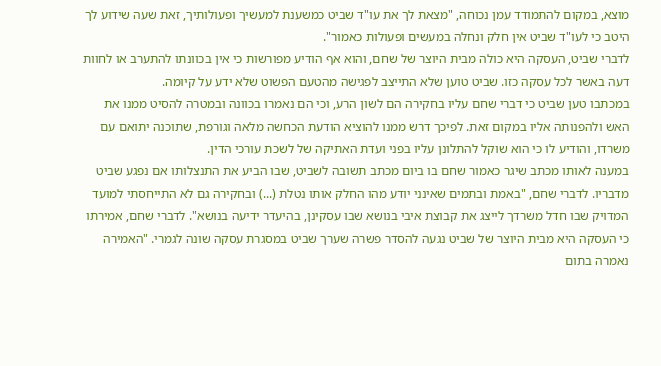מוצא, במקום להתמודד עמן נכוחה, "מצאת לך את עו"ד שביט כמשענת למעשיך ופעולותיך, זאת שעה שידוע לך היטב כי לעו"ד שביט אין חלק ונחלה במעשים ופעולות כאמור".
לדברי שביט, העסקה היא כולה מבית היוצר של שחם, והוא אף הודיע מפורשות כי אין בכוונתו להתערב או לחוות דעה באשר לכל עסקה כזו. שביט טוען שלא התייצב לפגישה מהטעם הפשוט שלא ידע על קיומה.
במכתבו טען שביט כי דברי שחם עליו בחקירה הם לשון הרע, וכי הם נאמרו בכוונה ובמטרה להסיט ממנו את האש ולהפנותה אליו במקום זאת. לפיכך דרש ממנו להוציא הודעת הכחשה מלאה וגורפת, שתוכנה יתואם עם משרדו, והודיע לו כי הוא שוקל להתלונן עליו בפני ועדת האתיקה של לשכת עורכי הדין.
במענה לאותו מכתב שיגר כאמור שחם בו ביום מכתב תשובה לשביט, שבו הביע את התנצלותו אם נפגע שביט מדבריו. לדברי שחם, "באמת ובתמים שאינני יודע מהו החלק אותו נטלת (...) ובחקירה גם לא התייחסתי למועד המדויק שבו חדל משרדך לייצג את קבוצת איבי בנושא שבו עסקינן, בהיעדר ידיעה בנושא". לדברי שחם, אמירתו כי העסקה היא מבית היוצר של שביט נגעה להסדר פשרה שערך שביט במסגרת עסקה שונה לגמרי. "האמירה נאמרה בתום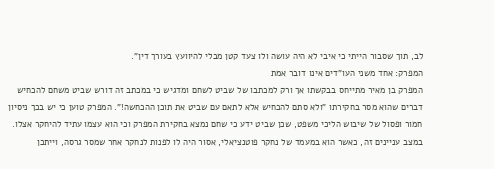לב, תוך שסבור הייתי כי איבי לא היה עושה ולו צעד קטן מבלי להיוועץ בעורך דין".
המפרק: אחד משני העו"דים אינו דובר אמת
המפרק בן מאיר מתייחס בבקשתו אך ורק למכתבו של שביט לשחם ומדגיש כי במכתב זה דורש שביט משחם להכחיש דברים שהוא מסר בחקירתו "ולא סתם להכחיש אלא לתאם עם שביט את תוכן ההכחשה!". המפרק טוען כי יש בכך ניסיון חמור ופסול של שיבוש הליכי משפט, שכן שביט ידע כי שחם נמצא בחקירת המפרק וכי הוא עצמו עתיד להיחקר אצלו. במצב עניינים זה, כאשר הוא במעמד של נחקר פוטנציאלי, אסור היה לו לפנות לנחקר אחר שמסר גרסה, וייתכן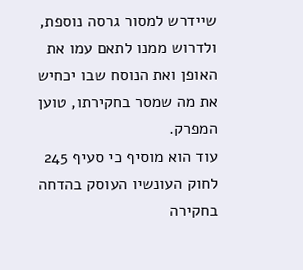שיידרש למסור גרסה נוספת, ולדרוש ממנו לתאם עמו את האופן ואת הנוסח שבו יכחיש את מה שמסר בחקירתו, טוען המפרק.
עוד הוא מוסיף כי סעיף 245 לחוק העונשיו העוסק בהדחה בחקירה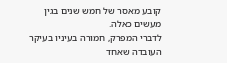קובע מאסר של חמש שנים בגין מעשים כאלה.
לדברי המפרק, חמורה בעיניו בעיקר העובדה שאחד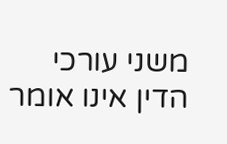משני עורכי הדין אינו אומר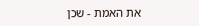את האמת - שכן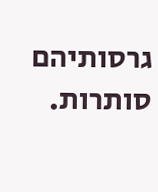גרסותיהם סותרות.